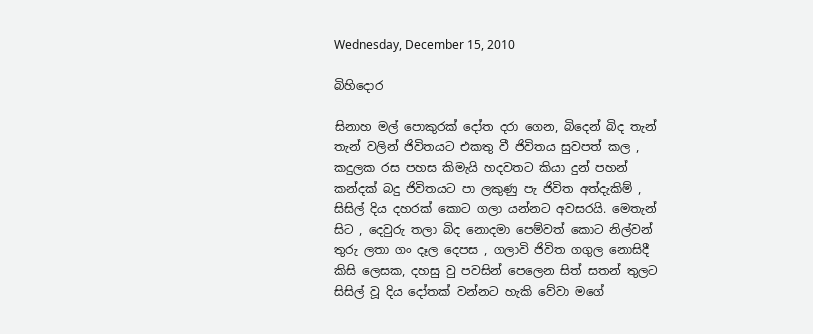Wednesday, December 15, 2010

බිහිදොර

සිනාහ මල් පොකුරක් දෝත දරා ගෙන, බිදෙන් බිද තැන් තැන් වලින් ජිවිතයට එකතු වී ජිවිතය සුවපත් කල , කදුලක රස පහස කිමැයි හදවතට කියා දුන් පහන් කන්දක් බදු ජිවිතයට පා ලකුණු පැ ජිවිත අත්දැකිම් , සිසිල් දිය දහරක් කොට ගලා යන්නට අවසරයි. මෙතැන් සිට , දෙවුරු තලා බිද නොදමා පෙම්වත් කොට නිල්වන් තුරු ලතා ගං දෑල දෙපස , ගලාවි ජිවිත ගගුල නොසිදී කිසි ලෙසක, දහසු වු පවසින් පෙලෙන සිත් සතන් තුලට සිසිල් වූ දිය දෝතක් වන්නට හැකි වේවා මගේ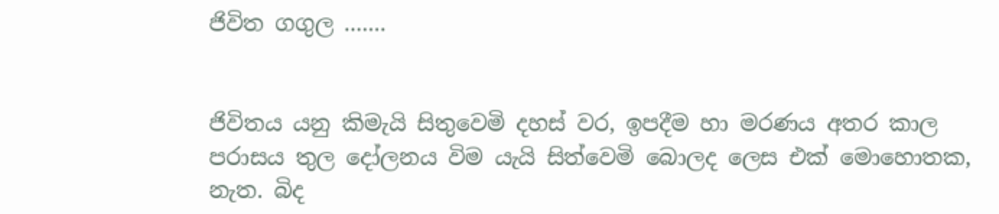ජිවිත ගගුල .......


ජිවිතය යනු කිමැයි සිතුවෙමි දහස් වර, ඉපදීම හා මරණය අතර කාල පරාසය තුල දෝලනය විම යැයි සිත්වෙමි බොලද ලෙස එක් මොහොතක, නැත. බිද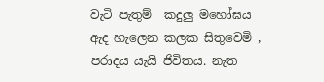වැටි පැතුම්  කදුලු මහෝඝය ඇද හැලෙන කලක සිතුවෙමි , පරාදය යැයි ජිවිතය. නැත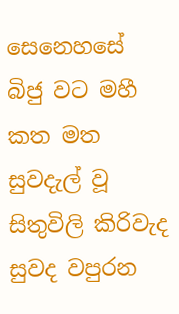සෙනෙහසේ බිජු වට මහී කත මත සුවදැල් වූ සිතුවිලි කිරිවැද සුවද වපුරන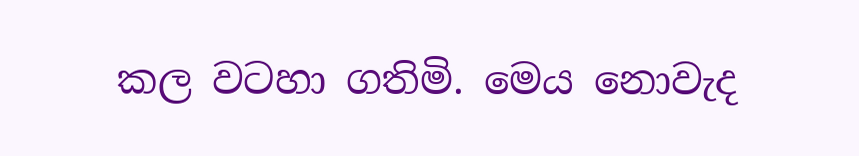කල වටහා ගතිමි. මෙය නොවැද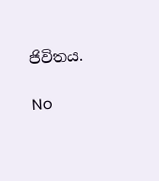ජිවිතය.

No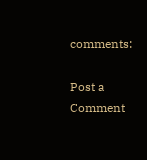comments:

Post a Comment